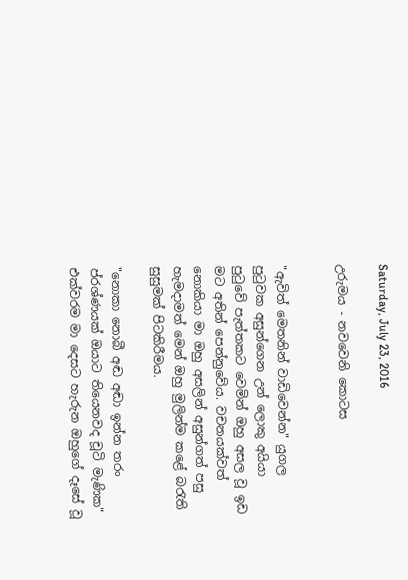Saturday, July 23, 2016

උරුමය - නවවෙනි කොටස


"ඇවිත් මෙතනින් වාඩිවෙන්න" යුගල පුටුවක අසුන්ගෙන උන් ලොකු අයියා පුටුවේ පැත්තකට වෙමින් ඔහු අසල වූ ඉඩ මට අතින් පෙන්නුවේය. වචනයක්වත් නොකියා මා ඔහු අසලින් අසුන්ගත් පසු හැමදාමත් මෙන් ඔහු මුලින්ම කළේ බරැති සුසුමක් පිටකිරීමය.

"නොකා නොබී අඬ අඬා ඉන්න තරං ප්රශ්ණයක් ඔයාට තියෙනවද චූටි මැණික" එක්වරම මා දෙසට හැරුන ඔහුගේ දෑසේ වූ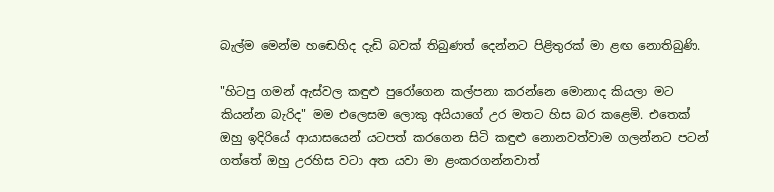බැල්ම මෙන්ම හඬෙහිද දැඩි බවක් තිබුණත් දෙන්නට පිළිතුරක් මා ළඟ නොතිබුණි.

"හිටපු ගමන් ඇස්වල කඳුළු පුරෝගෙන කල්පනා කරන්නෙ මොනාද කියලා මට කියන්න බැරිද" මම එලෙසම ලොකු අයියාගේ උර මතට හිස බර කළෙමි. එතෙක් ඔහු ඉදිරියේ ආයාසයෙන් යටපත් කරගෙන සිටි කඳුළු නොනවත්වාම ගලන්නට පටන් ගත්තේ ඔහු උරහිස වටා අත යවා මා ළංකරගන්නවාත්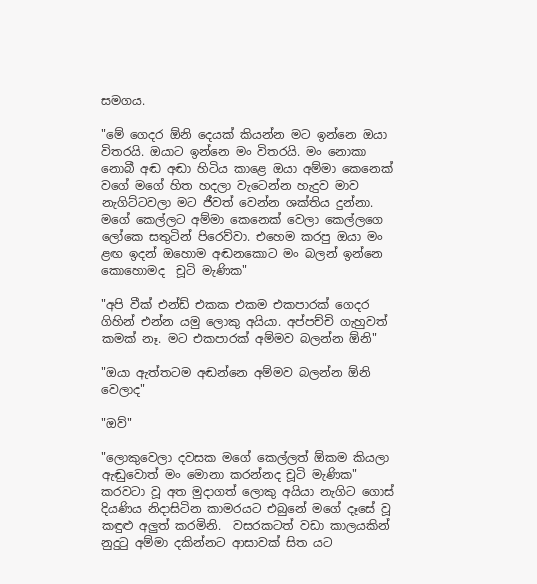සමගය.

"මේ ගෙදර ඕනි දෙයක් කියන්න මට ඉන්නෙ ඔයා විතරයි. ඔයාට ඉන්නෙ මං විතරයි. මං නොකා නොබී අඬ අඬා හිටිය කාළෙ ඔයා අම්මා කෙනෙක් වගේ මගේ හිත හදලා වැටෙන්න හැදුව මාව නැගිට්ටවලා මට ජීවත් වෙන්න ශක්තිය දුන්නා. මගේ කෙල්ලට අම්මා කෙනෙක් වෙලා කෙල්ලගෙ ලෝකෙ සතුටින් පිරෙව්වා. එහෙම කරපු ඔයා මං ළඟ ඉදන් ඔහොම අඬනකොට මං බලන් ඉන්නෙ කොහොමද  චූටි මැණික"

"අපි වීක් එන්ඩ් එකක එකම එකපාරක් ගෙදර ගිහින් එන්න යමු ලොකු අයියා. අප්පච්චි ගැහුවත් කමක් නෑ. මට එකපාරක් අම්මව බලන්න ඕනි"

"ඔයා ඇත්තටම අඬන්නෙ අම්මව බලන්න ඕනි වෙලාද"

"ඔව්"

"ලොකුවෙලා දවසක මගේ කෙල්ලත් ඕකම කියලා ඇඬුවොත් මං මොනා කරන්නද චූටි මැණික" කරවටා වූ අත මුදාගත් ලොකු අයියා නැගිට ගොස් දියණිය නිදාසිටින කාමරයට එබුනේ මගේ දෑසේ වූ කඳුළු අලුත් කරමිනි.  වසරකටත් වඩා කාලයකින් නුදුටු අම්මා දකින්නට ආසාවක් සිත යට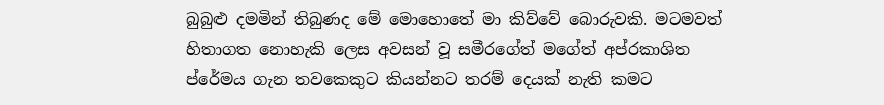බුබුළු දමමින් තිබුණද මේ මොහොතේ මා කිව්වේ බොරුවකි. මටමවත් හිතාගත නොහැකි ලෙස අවසන් වූ සමීරගේත් මගේත් අප්රකාශිත ප්රේමය ගැන තවකෙකුට කියන්නට තරම් දෙයක් නැති කමට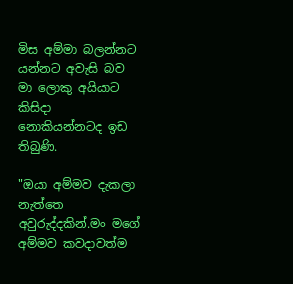මිස අම්මා බලන්නට යන්නට අවැසි බව මා ලොකු අයියාට කිසිදා නොකියන්නටද ඉඩ තිබුණි.

"ඔයා අම්මව දැකලා නැත්තෙ අවුරුද්දකින්.මං මගේ අම්මව කවදාවත්ම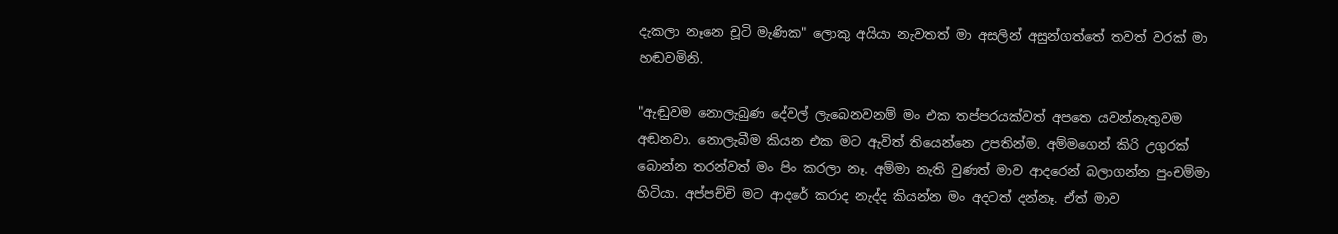දැකලා නෑනෙ චූටි මැණික" ලොකු අයියා නැවතත් මා අසලින් අසුන්ගත්තේ තවත් වරක් මා හඬවමිනි.

"ඇඬුවම නොලැබුණ දේවල් ලැබෙනවනම් මං එක තප්පරයක්වත් අපතෙ යවන්නැතුවම අඬනවා. නොලැබීම කියන එක මට ඇවිත් තියෙන්නෙ උපතින්ම. අම්මගෙන් කිරි උගුරක් බොන්න තරන්වත් මං පිං කරලා නෑ. අම්මා නැති වුණත් මාව ආදරෙන් බලාගන්න පුංචම්මා හිටියා. අප්පච්චි මට ආදරේ කරාද නැද්ද කියන්න මං අදටත් දන්නෑ. ඒත් මාව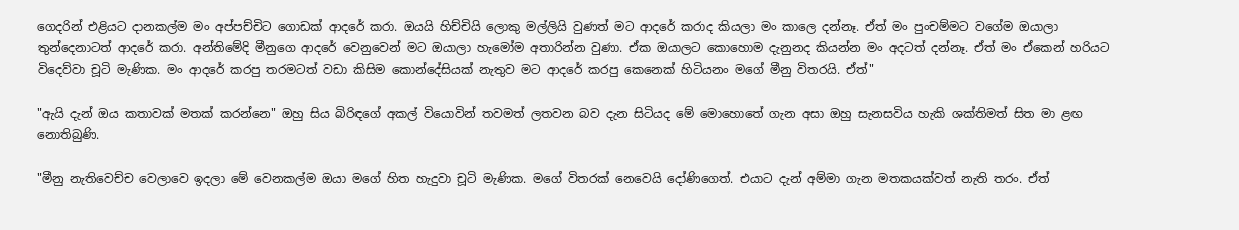ගෙදරින් එළියට දානකල්ම මං අප්පච්චිට ගොඩක් ආදරේ කරා. ඔයයි හිච්චියි ලොකු මල්ලියි වුණත් මට ආදරේ කරාද කියලා මං කාලෙ දන්නෑ. ඒත් මං පුංචම්මට වගේම ඔයාලා තුන්දෙනාටත් ආදරේ කරා. අන්තිමේදි මීනුගෙ ආදරේ වෙනුවෙන් මට ඔයාලා හැමෝම අතාරින්න වුණා. ඒක ඔයාලට කොහොම දැනුනද කියන්න මං අදටත් දන්නෑ. ඒත් මං ඒකෙන් හරියට විදෙව්වා චූටි මැණික. මං ආදරේ කරපු තරමටත් වඩා කිසිම කොන්දේසියක් නැතුව මට ආදරේ කරපු කෙනෙක් හිටියනං මගේ මීනු විතරයි. ඒත්"

"ඇයි දැන් ඔය කතාවක් මතක් කරන්නෙ" ඔහු සිය බිරිඳගේ අකල් වියොවින් තවමත් ලතවන බව දැන සිටියද මේ මොහොතේ ගැන අසා ඔහු සැනසවිය හැකි ශක්තිමත් සිත මා ළඟ නොතිබුණි.

"මීනු නැතිවෙච්ච වෙලාවෙ ඉදලා මේ වෙනකල්ම ඔයා මගේ හිත හැදුවා චූටි මැණික. මගේ විතරක් නෙවෙයි දෝණිගෙත්. එයාට දැන් අම්මා ගැන මතකයක්වත් නැති තරං. ඒත්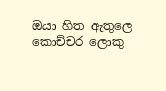ඔයා හිත ඇතුලෙ කොච්චර ලොකු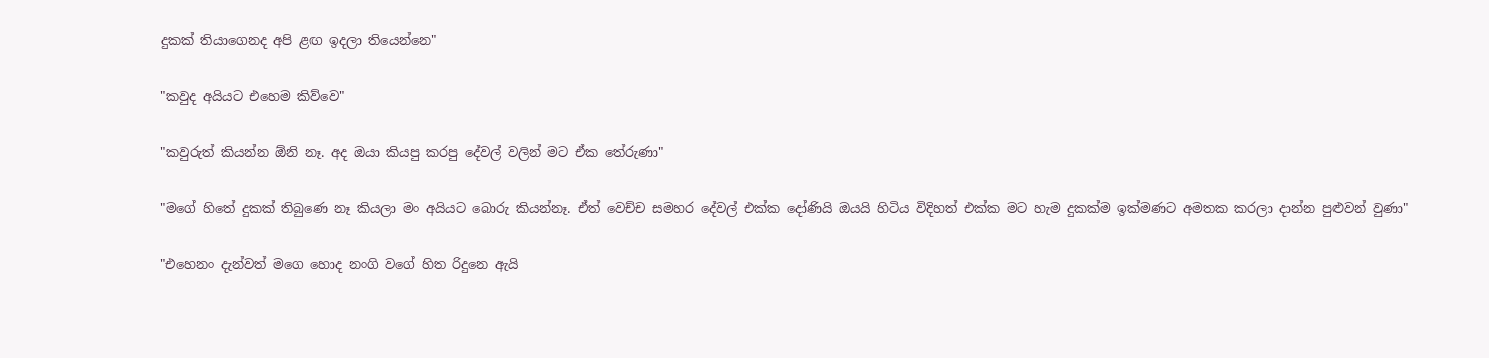දුකක් තියාගෙනද අපි ළඟ ඉදලා තියෙන්නෙ"

"කවුද අයියට එහෙම කිව්වෙ"

"කවුරුත් කියන්න ඕනි නෑ. අද ඔයා කියපු කරපු දේවල් වලින් මට ඒක තේරුණා"

"මගේ හිතේ දුකක් තිබුණෙ නෑ කියලා මං අයියට බොරු කියන්නෑ. ඒත් වෙච්ච සමහර දේවල් එක්ක දෝණියි ඔයයි හිටිය විදිහත් එක්ක මට හැම දුකක්ම ඉක්මණට අමතක කරලා දාන්න පුළුවන් වුණා"

"එහෙනං දැන්වත් මගෙ හොද නංගි වගේ හිත රිදුනෙ ඇයි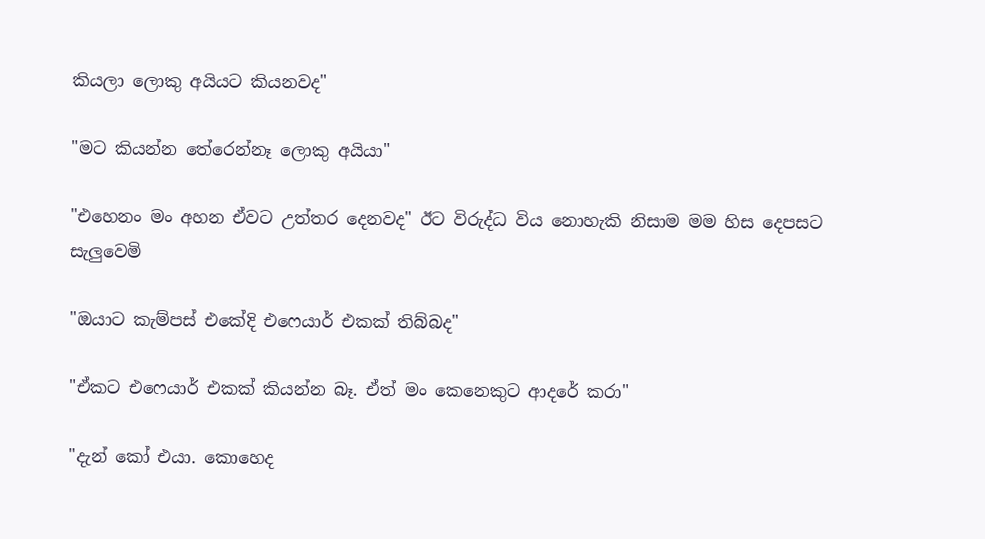කියලා ලොකු අයියට කියනවද"

"මට කියන්න තේරෙන්නෑ ලොකු අයියා"

"එහෙනං මං අහන ඒවට උත්තර දෙනවද" ඊට විරුද්ධ විය නොහැකි නිසාම මම හිස දෙපසට සැලුවෙමි

"ඔයාට කැම්පස් එකේදි එෆෙයාර් එකක් තිබ්බද"

"ඒකට එෆෙයාර් එකක් කියන්න බෑ. ඒත් මං කෙනෙකුට ආදරේ කරා"

"දැන් කෝ එයා. කොහෙද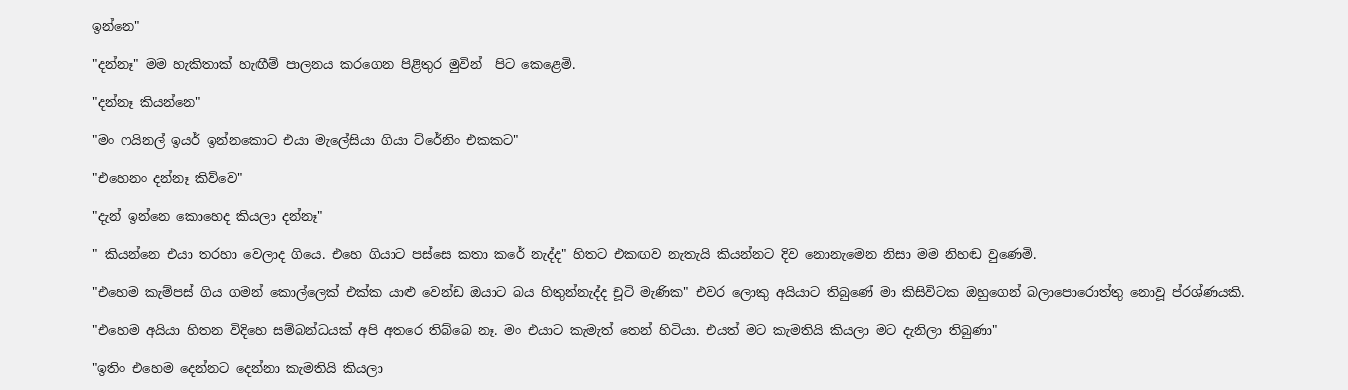ඉන්නෙ"

"දන්නෑ" මම හැකිතාක් හැඟීම් පාලනය කරගෙන පිළිතුර මුවින්  පිට කෙළෙමි.

"දන්නෑ කියන්නෙ"

"මං ෆයිනල් ඉයර් ඉන්නකොට එයා මැලේසියා ගියා ට්රේනිං එකකට"

"එහෙනං දන්නෑ කිව්වෙ"

"දැන් ඉන්නෙ කොහෙද කියලා දන්නෑ"

" කියන්නෙ එයා තරහා වෙලාද ගියෙ. එහෙ ගියාට පස්සෙ කතා කරේ නැද්ද" හිතට එකඟව නැතැයි කියන්නට දිව නොනැමෙන නිසා මම නිහඬ වුණෙමි.

"එහෙම කැම්පස් ගිය ගමන් කොල්ලෙක් එක්ක යාළු වෙන්ඩ ඔයාට බය හිතුන්නැද්ද චූටි මැණික" එවර ලොකු අයියාට තිබුණේ මා කිසිවිටක ඔහුගෙන් බලාපොරොත්තු නොවූ ප්රශ්ණයකි.

"එහෙම අයියා හිතන විදිහෙ සම්බන්ධයක් අපි අතරෙ තිබ්බෙ නෑ. මං එයාට කැමැත් තෙන් හිටියා. එයත් මට කැමතියි කියලා මට දැනිලා තිබුණා"

"ඉතිං එහෙම දෙන්නට දෙන්නා කැමතියි කියලා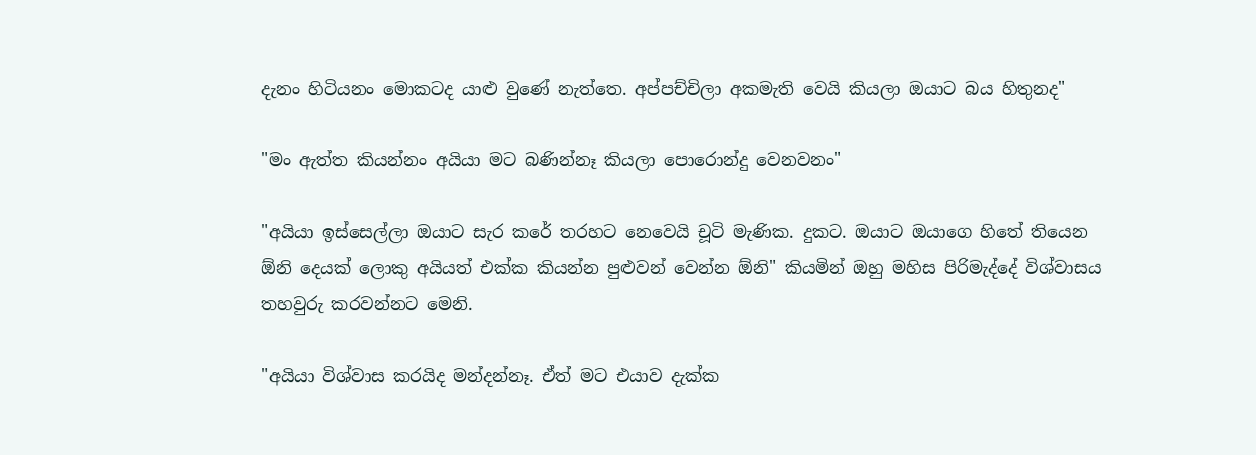දැනං හිටියනං මොකටද යාළු වුණේ නැත්තෙ. අප්පච්චිලා අකමැති වෙයි කියලා ඔයාට බය හිතුනද"

"මං ඇත්ත කියන්නං අයියා මට බණින්නෑ කියලා පොරොන්දු වෙනවනං"

"අයියා ඉස්සෙල්ලා ඔයාට සැර කරේ තරහට නෙවෙයි චූටි මැණික. දුකට. ඔයාට ඔයාගෙ හිතේ තියෙන ඕනි දෙයක් ලොකු අයියත් එක්ක කියන්න පුළුවන් වෙන්න ඕනි" කියමින් ඔහු මහිස පිරිමැද්දේ විශ්වාසය තහවුරු කරවන්නට මෙනි.

"අයියා විශ්වාස කරයිද මන්දන්නෑ. ඒත් මට එයාව දැක්ක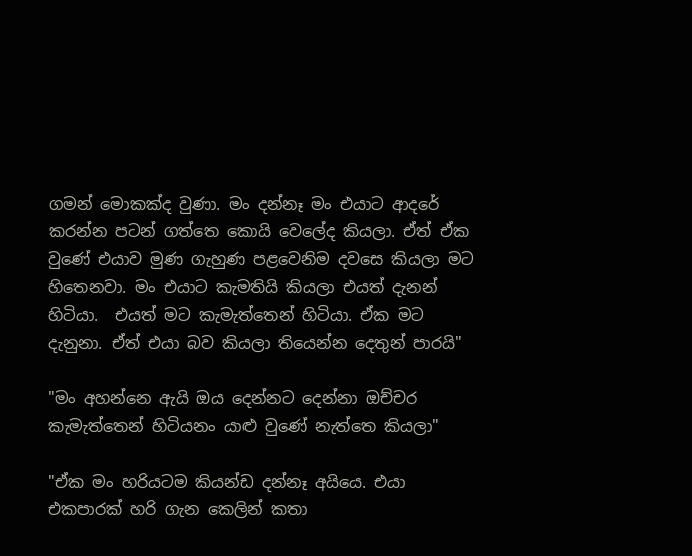ගමන් මොකක්ද වුණා. මං දන්නෑ මං එයාට ආදරේ කරන්න පටන් ගත්තෙ කොයි වෙලේද කියලා. ඒත් ඒක වුණේ එයාව මුණ ගැහුණ පළවෙනිම දවසෙ කියලා මට හිතෙනවා. මං එයාට කැමතියි කියලා එයත් දැනන් හිටියා.  එයත් මට කැමැත්තෙන් හිටියා. ඒක මට දැනුනා. ඒත් එයා බව කියලා තියෙන්න දෙතුන් පාරයි"

"මං අහන්නෙ ඇයි ඔය දෙන්නට දෙන්නා ඔච්චර කැමැත්තෙන් හිටියනං යාළු වුණේ නැත්තෙ කියලා"

"ඒක මං හරියටම කියන්ඩ දන්නෑ අයියෙ. එයා එකපාරක් හරි ගැන කෙලින් කතා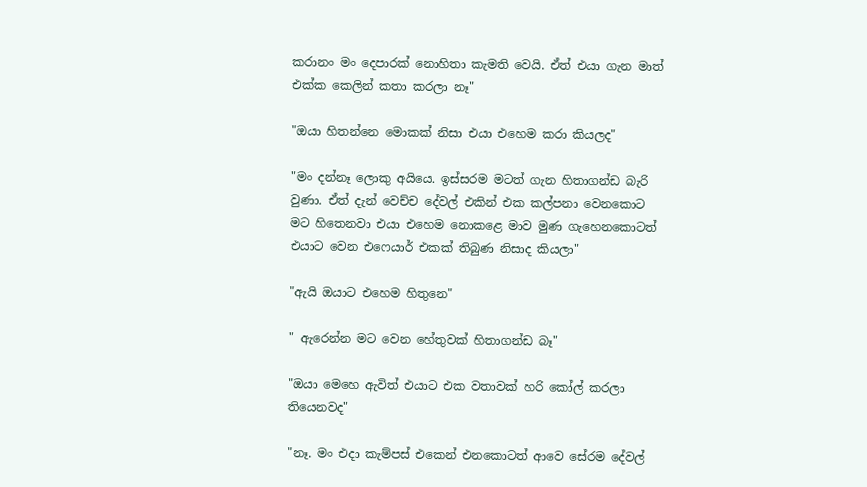කරානං මං දෙපාරක් නොහිතා කැමති වෙයි. ඒත් එයා ගැන මාත් එක්ක කෙලින් කතා කරලා නෑ"

"ඔයා හිතන්නෙ මොකක් නිසා එයා එහෙම කරා කියලද"

"මං දන්නෑ ලොකු අයියෙ. ඉස්සරම මටත් ගැන හිතාගන්ඩ බැරි වුණා. ඒත් දැන් වෙච්ච දේවල් එකින් එක කල්පනා වෙනකොට මට හිතෙනවා එයා එහෙම නොකළෙ මාව මුණ ගැහෙනකොටත් එයාට වෙන එෆෙයාර් එකක් තිබුණ නිසාද කියලා"

"ඇයි ඔයාට එහෙම හිතුනෙ"

" ඇරෙන්න මට වෙන හේතුවක් හිතාගන්ඩ බෑ"

"ඔයා මෙහෙ ඇවිත් එයාට එක වතාවක් හරි කෝල් කරලා තියෙනවද"

"නෑ. මං එදා කැම්පස් එකෙන් එනකොටත් ආවෙ සේරම දේවල්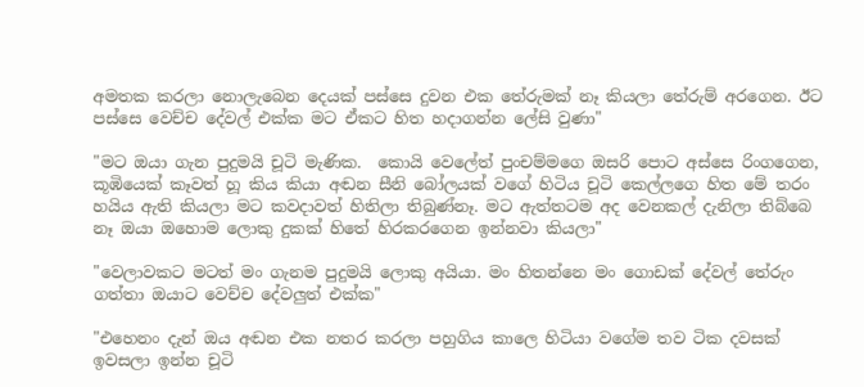අමතක කරලා නොලැබෙන දෙයක් පස්සෙ දුවන එක තේරුමක් නෑ කියලා තේරුම් අරගෙන. ඊට පස්සෙ වෙච්ච දේවල් එක්ක මට ඒකට හිත හදාගන්න ලේසි වුණා"

"මට ඔයා ගැන පුදුමයි චූටි මැණික.  කොයි වෙලේත් පුංචම්මගෙ ඔසරි පොට අස්සෙ රිංගගෙන, කූඹියෙක් කෑවත් හූ කිය කියා අඬන සීනි බෝලයක් වගේ හිටිය චූටි කෙල්ලගෙ හිත මේ තරං හයිය ඇති කියලා මට කවදාවත් හිතිලා තිබුණ්නෑ. මට ඇත්තටම අද වෙනකල් දැනිලා තිබ්බෙ නෑ ඔයා ඔහොම ලොකු දුකක් හිතේ හිරකරගෙන ඉන්නවා කියලා"

"වෙලාවකට මටත් මං ගැනම පුදුමයි ලොකු අයියා. මං හිතන්නෙ මං ගොඩක් දේවල් තේරුං ගත්තා ඔයාට වෙච්ච දේවලුත් එක්ක"

"එහෙනං දැන් ඔය අඬන එක නතර කරලා පහුගිය කාලෙ හිටියා වගේම තව ටික දවසක් ඉවසලා ඉන්න චූටි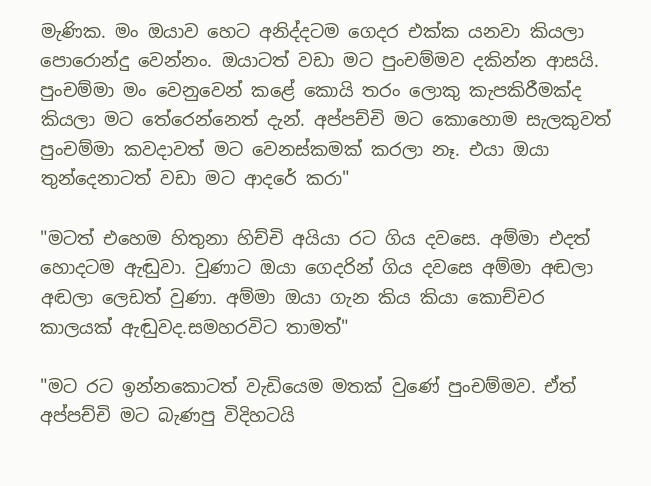මැණික. මං ඔයාව හෙට අනිද්දටම ගෙදර එක්ක යනවා කියලා පොරොන්දු වෙන්නං. ඔයාටත් වඩා මට පුංචම්මව දකින්න ආසයි. පුංචම්මා මං වෙනුවෙන් කළේ කොයි තරං ලොකු කැපකිරීමක්ද කියලා මට තේරෙන්නෙත් දැන්. අප්පච්චි මට කොහොම සැලකුවත් පුංචම්මා කවදාවත් මට වෙනස්කමක් කරලා නෑ. එයා ඔයා තුන්දෙනාටත් වඩා මට ආදරේ කරා"

"මටත් එහෙම හිතුනා හිච්චි අයියා රට ගිය දවසෙ. අම්මා එදත් හොදටම ඇඬුවා. වුණාට ඔයා ගෙදරින් ගිය දවසෙ අම්මා අඬලා අඬලා ලෙඩත් වුණා. අම්මා ඔයා ගැන කිය කියා කොච්චර කාලයක් ඇඬුවද.සමහරවිට තාමත්"

"මට රට ඉන්නකොටත් වැඩියෙම මතක් වුණේ පුංචම්මව. ඒත් අප්පච්චි මට බැණපු විදිහටයි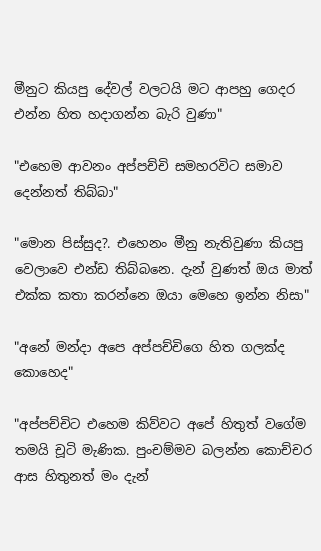මීනුට කියපු දේවල් වලටයි මට ආපහු ගෙදර එන්න හිත හදාගන්න බැරි වුණා"

"එහෙම ආවනං අප්පච්චි සමහරවිට සමාව දෙන්නත් තිබ්බා"

"මොන පිස්සුද?. එහෙනං මීනු නැතිවුණා කියපු වෙලාවෙ එන්ඩ තිබ්බනෙ. දැන් වුණත් ඔය මාත් එක්ක කතා කරන්නෙ ඔයා මෙහෙ ඉන්න නිසා"

"අනේ මන්දා අපෙ අප්පච්චිගෙ හිත ගලක්ද කොහෙද"

"අප්පච්චිට එහෙම කිව්වට අපේ හිතුත් වගේම තමයි චූටි මැණික. පුංචම්මව බලන්න කොච්චර ආස හිතුනත් මං දැන්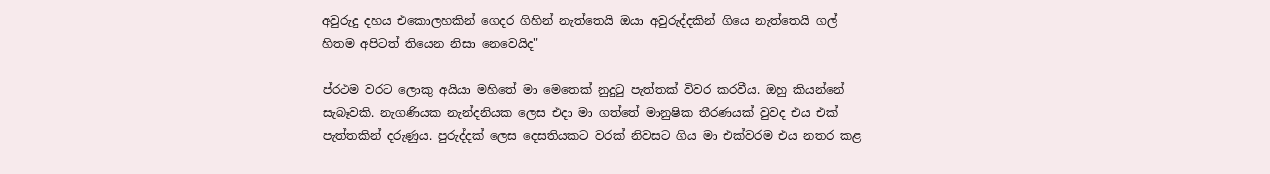අවුරුදු දහය එකොලහකින් ගෙදර ගිහින් නැත්තෙයි ඔයා අවුරුද්දකින් ගියෙ නැත්තෙයි ගල් හිතම අපිටත් තියෙන නිසා නෙවෙයිද"

ප්රථම වරට ලොකු අයියා මහිතේ මා මෙතෙක් නුදුටු පැත්තක් විවර කරවීය. ඔහු කියන්නේ සැබෑවකි. නැගණියක නැන්දනියක ලෙස එදා මා ගත්තේ මානුෂික තීරණයක් වුවද එය එක් පැත්තකින් දරුණුය. පුරුද්දක් ලෙස දෙසතියකට වරක් නිවසට ගිය මා එක්වරම එය නතර කළ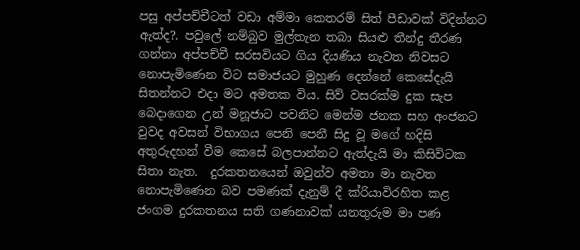පසු අප්පච්චීටත් වඩා අම්මා කෙතරම් සිත් පීඩාවක් විදින්නට ඇත්ද?. පවුලේ නම්බුව මුල්තැන තබා සියළු තීන්දු තීරණ ගන්නා අප්පච්චී සරසවියට ගිය දියණිය නැවත නිවසට නොපැමිණෙන විට සමාජයට මුහුණ දෙන්නේ කෙසේදැයි සිතන්නට එදා මට අමතක විය. සිව් වසරක්ම දුක සැප බෙදාගෙන උන් මනූජාට පවනිට මෙන්ම ජනක සහ අංජනට වුවද අවසන් විභාගය පෙනි පෙනී සිදු වූ මගේ හදිසි අතුරුදහන් වීම කෙසේ බලපාන්නට ඇත්දැයි මා කිසිවිටක සිතා නැත.  දුරකතනයෙන් ඔවුන්ව අමතා මා නැවත නොපැමිණෙන බව පමණක් දැනුම් දී ක්රියාවිරහිත කළ ජංගම දුරකතනය සති ගණනාවක් යනතුරුම මා පණ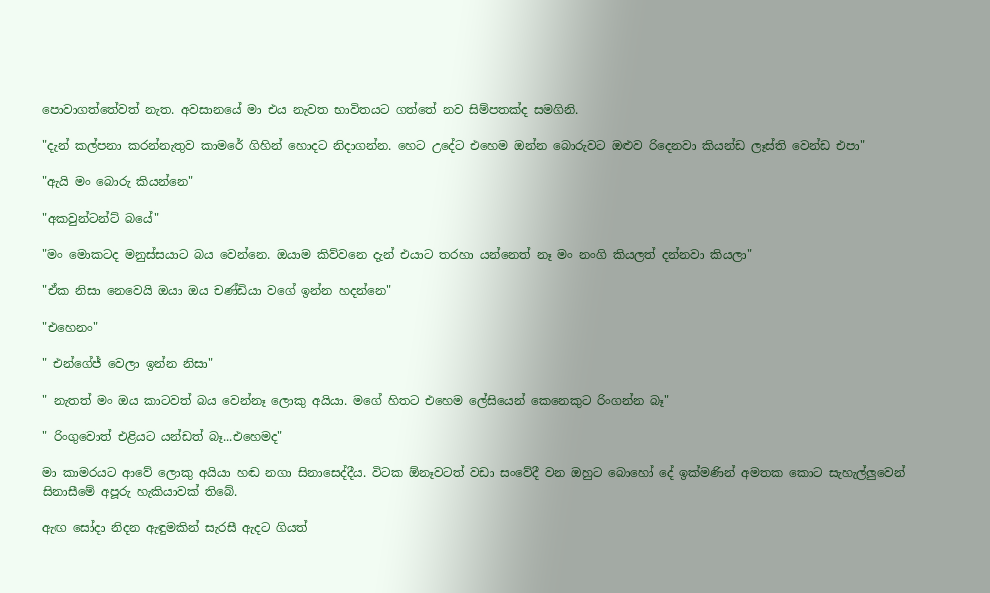පොවාගත්තේවත් නැත. අවසානයේ මා එය නැවත භාවිතයට ගත්තේ නව සිම්පතක්ද සමගිනි.

"දැන් කල්පනා කරන්නැතුව කාමරේ ගිහින් හොදට නිදාගන්න. හෙට උදේට එහෙම ඔන්න බොරුවට ඔළුව රිදෙනවා කියන්ඩ ලෑස්ති වෙන්ඩ එපා"

"ඇයි මං බොරු කියන්නෙ"

"අකවුන්ටන්ට් බයේ"

"මං මොකටද මනුස්සයාට බය වෙන්නෙ. ඔයාම කිව්වනෙ දැන් එයාට තරහා යන්නෙත් නෑ මං නංගි කියලත් දන්නවා කියලා"

"ඒක නිසා නෙවෙයි ඔයා ඔය චණ්ඩියා වගේ ඉන්න හදන්නෙ"

"එහෙනං"

" එන්ගේජ් වෙලා ඉන්න නිසා"

" නැතත් මං ඔය කාටවත් බය වෙන්නෑ ලොකු අයියා. මගේ හිතට එහෙම ලේසියෙන් කෙනෙකුට රිංගන්න බෑ"

" රිංගුවොත් එළියට යන්ඩත් බෑ...එහෙමද"

මා කාමරයට ආවේ ලොකු අයියා හඬ නගා සිනාසෙද්දීය. විටක ඕනෑවටත් වඩා සංවේදී වන ඔහුට බොහෝ දේ ඉක්මණින් අමතක කොට සැහැල්ලුවෙන් සිනාසීමේ අපූරු හැකියාවක් තිබේ.

ඇඟ සෝදා නිදන ඇඳුමකින් සැරසී ඇදට ගියත්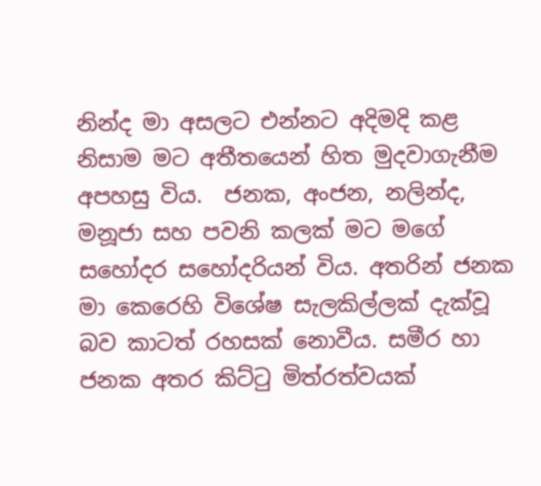නින්ද මා අසලට එන්නට අදිමදි කළ නිසාම මට අතීතයෙන් හිත මුදවාගැනීම අපහසු විය.  ජනක, අංජන, නලින්ද, මනූජා සහ පවනි කලක් මට මගේ සහෝදර සහෝදරියන් විය. අතරින් ජනක මා කෙරෙහි විශේෂ සැලකිල්ලක් දැක්වූ බව කාටත් රහසක් නොවීය. සමීර හා ජනක අතර කිට්ටු මිත්රත්වයක්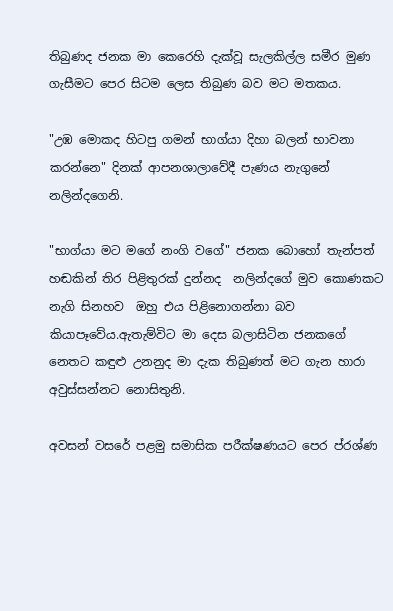තිබුණද ජනක මා කෙරෙහි දැක්වූ සැලකිල්ල සමීර මුණ ගැසීමට පෙර සිටම ලෙස තිබුණ බව මට මතකය.

"උඹ මොකද හිටපු ගමන් භාග්යා දිහා බලන් භාවනා කරන්නෙ" දිනක් ආපනශාලාවේදී පැණය නැගුනේ නලින්දගෙනි.

"භාග්යා මට මගේ නංගි වගේ" ජනක බොහෝ තැන්පත් හඬකින් තිර පිළිතුරක් දුන්නද  නලින්දගේ මුව කොණකට නැගි සිනහව  ඔහු එය පිළිනොගන්නා බව කියාපෑවේය.ඇතැම්විට මා දෙස බලාසිටින ජනකගේ නෙතට කඳුළු උනනුද මා දැක තිබුණත් මට ගැන හාරා අවුස්සන්නට නොසිතුනි.

අවසන් වසරේ පළමු සමාසික පරීක්ෂණයට පෙර ප්රශ්ණ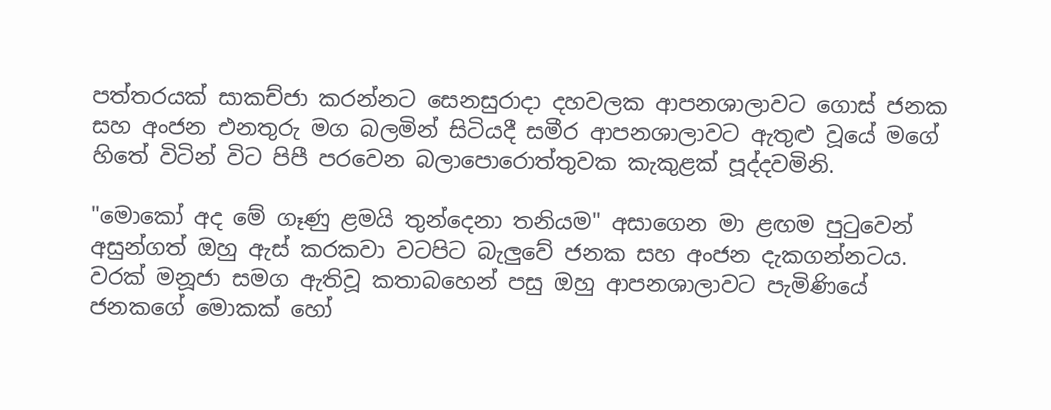පත්තරයක් සාකච්ජා කරන්නට සෙනසුරාදා දහවලක ආපනශාලාවට ගොස් ජනක සහ අංජන එනතුරු මග බලමින් සිටියදී සමීර ආපනශාලාවට ඇතුළු වූයේ මගේ හිතේ විටින් විට පිපී පරවෙන බලාපොරොත්තුවක කැකුළක් පූද්දවමිනි.

"මොකෝ අද මේ ගෑණු ළමයි තුන්දෙනා තනියම" අසාගෙන මා ළඟම පුටුවෙන් අසුන්ගත් ඔහු ඇස් කරකවා වටපිට බැලුවේ ජනක සහ අංජන දැකගන්නටය. වරක් මනූජා සමග ඇතිවූ කතාබහෙන් පසු ඔහු ආපනශාලාවට පැමිණියේ ජනකගේ මොකක් හෝ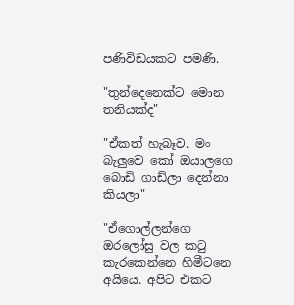පණිවිඩයකට පමණි.

"තුන්දෙනෙක්ට මොන තනියක්ද"

"ඒකත් හැබෑව. මං බැලුවෙ කෝ ඔයාලගෙ බොඩි ගාඩ්ලා දෙන්නා කියලා"

"ඒගොල්ලන්ගෙ ඔරලෝසු වල කටු කැරකෙන්නෙ හිමීටනෙ අයියෙ. අපිට එකට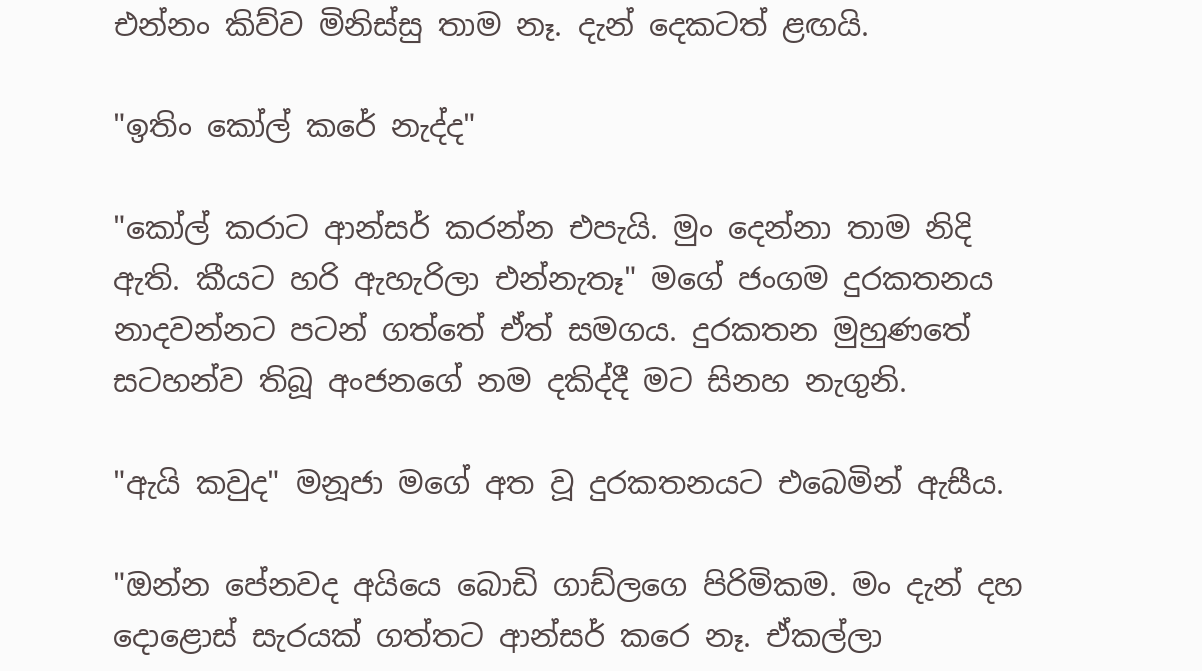එන්නං කිව්ව මිනිස්සු තාම නෑ. දැන් දෙකටත් ළඟයි.

"ඉතිං කෝල් කරේ නැද්ද"

"කෝල් කරාට ආන්සර් කරන්න එපැයි. මුං දෙන්නා තාම නිදි ඇති. කීයට හරි ඇහැරිලා එන්නැතෑ" මගේ ජංගම දුරකතනය නාදවන්නට පටන් ගත්තේ ඒත් සමගය. දුරකතන මුහුණතේ සටහන්ව තිබූ අංජනගේ නම දකිද්දී මට සිනහ නැගුනි.

"ඇයි කවුද" මනූජා මගේ අත වූ දුරකතනයට එබෙමින් ඇසීය.

"ඔන්න පේනවද අයියෙ බොඩි ගාඩ්ලගෙ පිරිමිකම. මං දැන් දහ දොළොස් සැරයක් ගත්තට ආන්සර් කරෙ නෑ. ඒකල්ලා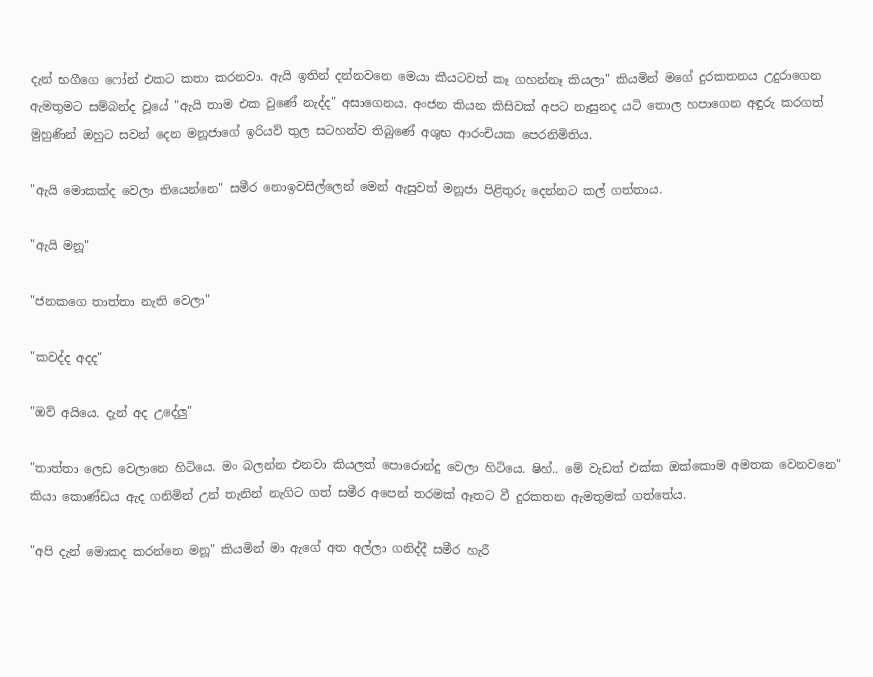දැන් භගීගෙ ෆෝන් එකට කතා කරනවා. ඇයි ඉතින් දන්නවනෙ මෙයා කීයටවත් කෑ ගහන්නෑ කියලා" කියමින් මගේ දුරකතනය උදුරාගෙන ඇමතුමට සම්බන්ද වූයේ "ඇයි තාම එක වුණේ නැද්ද" අසාගෙනය. අංජන කියන කිසිවක් අපට නෑසුනද යටි තොල හපාගෙන අඳුරු කරගත් මුහුණින් ඔහුට සවන් දෙන මනූජාගේ ඉරියව් තුල සටහන්ව තිබුණේ අශුභ ආරංචියක පෙරනිමිතිය.

"ඇයි මොකක්ද වෙලා තියෙන්නෙ" සමීර නොඉවසිල්ලෙන් මෙන් ඇසුවත් මනූජා පිළිතුරු දෙන්නට කල් ගත්තාය.

"ඇයි මනූ"

"ජනකගෙ තාත්තා නැති වෙලා"

"කවද්ද අදද"

"ඔව් අයියෙ. දැන් අද උදේලු"

"තාත්තා ලෙඩ වෙලානෙ හිටියෙ. මං බලන්න එනවා කියලත් පොරොන්දු වෙලා හිටියෙ. ෂිහ්.. මේ වැඩත් එක්ක ඔක්කොම අමතක වෙනවනෙ" කියා කොණ්ඩය ඇද ගනිමින් උන් තැනින් නැගිට ගත් සමීර අපෙන් තරමක් ඈතට වී දුරකතන ඇමතුමක් ගත්තේය.

"අපි දැන් මොකද කරන්නෙ මනූ" කියමින් මා ඇගේ අත අල්ලා ගනිද්දී සමීර හැරී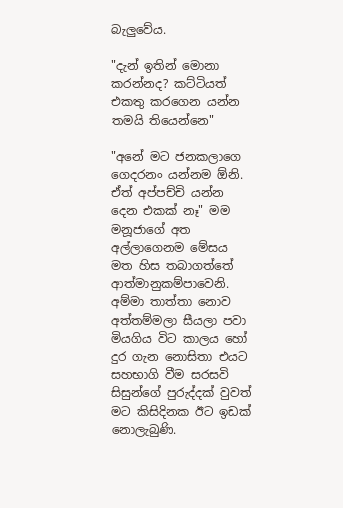බැලුවේය.

"දැන් ඉතින් මොනා කරන්නද? කට්ටියත් එකතු කරගෙන යන්න තමයි තියෙන්නෙ"

"අනේ මට ජනකලාගෙ ගෙදරනං යන්නම ඕනි. ඒත් අප්පච්චි යන්න දෙන එකක් නෑ" මම මනූජාගේ අත අල්ලාගෙනම මේසය මත හිස තබාගත්තේ ආත්මානුකම්පාවෙනි. අම්මා තාත්තා නොව අත්තම්මලා සීයලා පවා මියගිය විට කාලය හෝ දුර ගැන නොසිතා එයට සහභාගි වීම සරසවි සිසුන්ගේ පුරුද්දක් වුවත් මට කිසිදිනක ඊට ඉඩක් නොලැබුණි.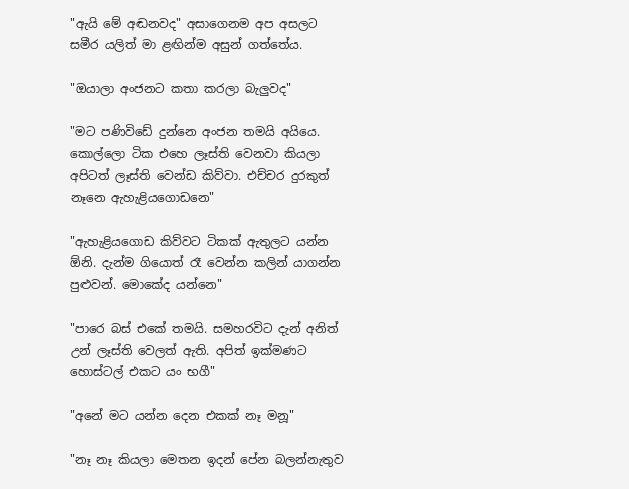"ඇයි මේ අඬනවද" අසාගෙනම අප අසලට සමීර යලිත් මා ළඟින්ම අසුන් ගත්තේය.

"ඔයාලා අංජනට කතා කරලා බැලුවද"

"මට පණිවිඩේ දුන්නෙ අංජන තමයි අයියෙ. කොල්ලො ටික එහෙ ලෑස්ති වෙනවා කියලා අපිටත් ලෑස්ති වෙන්ඩ කිව්වා. එච්චර දුරකුත් නෑනෙ ඇහැළියගොඩනෙ"

"ඇහැළියගොඩ කිව්වට ටිකක් ඇතුලට යන්න ඕනි. දැන්ම ගියොත් රෑ වෙන්න කලින් යාගන්න පුළුවන්. මොකේද යන්නෙ"

"පාරෙ බස් එකේ තමයි. සමහරවිට දැන් අනිත් උන් ලෑස්ති වෙලත් ඇති. අපිත් ඉක්මණට හොස්ටල් එකට යං භගී"

"අනේ මට යන්න දෙන එකක් නෑ මනූ"

"නෑ නෑ කියලා මෙතන ඉදන් පේන බලන්නැතුව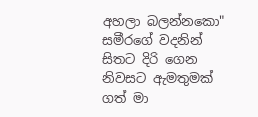අහලා බලන්නකො" සමීරගේ වදනින් සිතට දිරි ගෙන නිවසට ඇමතුමක් ගත් මා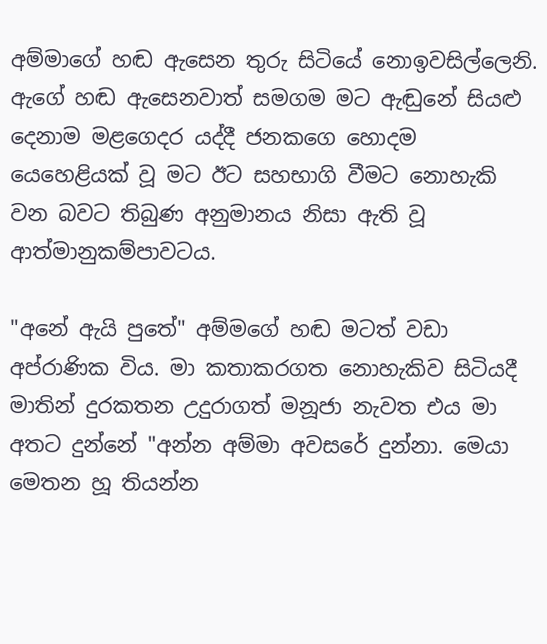අම්මාගේ හඬ ඇසෙන තුරු සිටියේ නොඉවසිල්ලෙනි. ඇගේ හඬ ඇසෙනවාත් සමගම මට ඇඬුනේ සියළු දෙනාම මළගෙදර යද්දී ජනකගෙ හොදම යෙහෙළියක් වූ මට ඊට සහභාගි වීමට නොහැකි වන බවට තිබුණ අනුමානය නිසා ඇති වූ ආත්මානුකම්පාවටය.

"අනේ ඇයි පුතේ" අම්මගේ හඬ මටත් වඩා අප්රාණික විය. මා කතාකරගත නොහැකිව සිටියදී මාතින් දුරකතන උදුරාගත් මනූජා නැවත එය මා අතට දුන්නේ "අන්න අම්මා අවසරේ දුන්නා. මෙයා මෙතන හූ තියන්න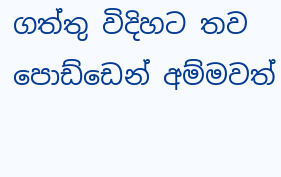ගත්තු විදිහට තව පොඩ්ඩෙන් අම්මවත්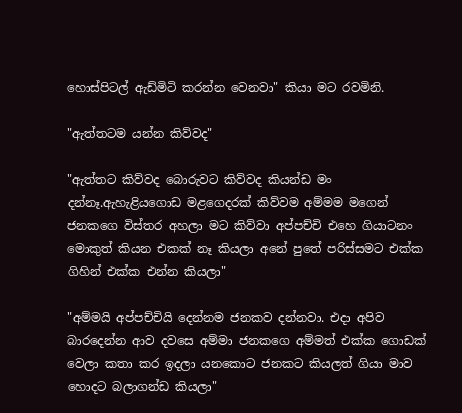හොස්පිටල් ඇඩ්මිටි කරන්න වෙනවා" කියා මට රවමිනි.

"ඇත්තටම යන්න කිව්වද"

"ඇත්තට කිව්වද බොරුවට කිව්වද කියන්ඩ මං දන්නෑ.ඇහැළියගොඩ මළගෙදරක් කිව්වම අම්මම මගෙන් ජනකගෙ විස්තර අහලා මට කිව්වා අප්පච්චි එහෙ ගියාටනං මොකුත් කියන එකක් නෑ කියලා අනේ පුතේ පරිස්සමට එක්ක ගිහින් එක්ක එන්න කියලා"

"අම්මයි අප්පච්චියි දෙන්නම ජනකව දන්නවා. එදා අපිව බාරදෙන්න ආව දවසෙ අම්මා ජනකගෙ අම්මත් එක්ක ගොඩක් වෙලා කතා කර ඉදලා යනකොට ජනකට කියලත් ගියා මාව හොදට බලාගන්ඩ කියලා"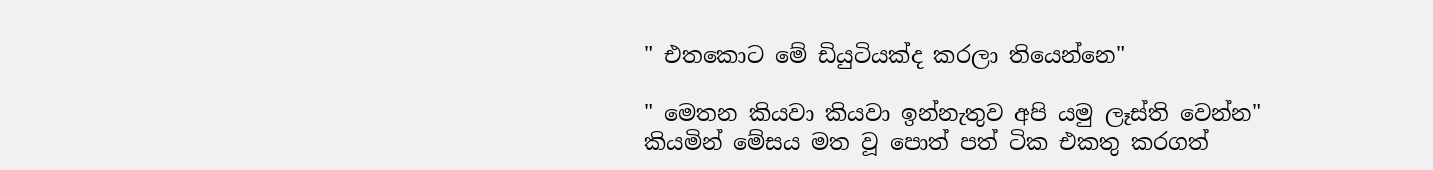" එතකොට මේ ඩියුටියක්ද කරලා තියෙන්නෙ"

" මෙතන කියවා කියවා ඉන්නැතුව අපි යමු ලෑස්ති වෙන්න" කියමින් මේසය මත වූ පොත් පත් ටික එකතු කරගත්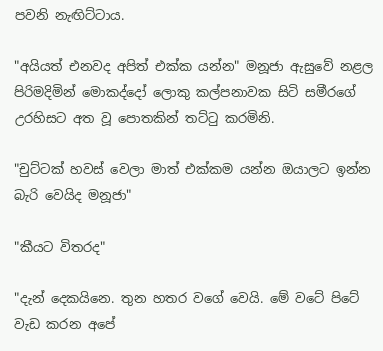පවනි නැඟිට්ටාය.

"අයියත් එනවද අපිත් එක්ක යන්න" මනූජා ඇසුවේ නළල පිරිමදිමින් මොකද්දෝ ලොකු කල්පනාවක සිටි සමීරගේ උරහිසට අත වූ පොතකින් තට්ටු කරමිනි.

"චුට්ටක් හවස් වෙලා මාත් එක්කම යන්න ඔයාලට ඉන්න බැරි වෙයිද මනූජා"

"කීයට විතරද"

"දැන් දෙකයිනෙ. තුන හතර වගේ වෙයි. මේ වටේ පිටේ වැඩ කරන අපේ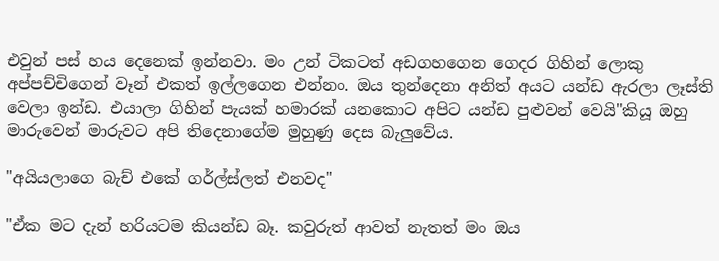එවුන් පස් හය දෙනෙක් ඉන්නවා. මං උන් ටිකටත් අඩගහගෙන ගෙදර ගිහින් ලොකු අප්පච්චිගෙන් වෑන් එකත් ඉල්ලගෙන එන්නං. ඔය තුන්දෙනා අනිත් අයට යන්ඩ ඇරලා ලෑස්ති වෙලා ඉන්ඩ. එයාලා ගිහින් පැයක් හමාරක් යනකොට අපිට යන්ඩ පුළුවන් වෙයි"කියූ ඔහු මාරුවෙන් මාරුවට අපි තිදෙනාගේම මුහුණු දෙස බැලුවේය.

"අයියලාගෙ බැච් එකේ ගර්ල්ස්ලත් එනවද"

"ඒක මට දැන් හරියටම කියන්ඩ බෑ. කවුරුත් ආවත් නැතත් මං ඔය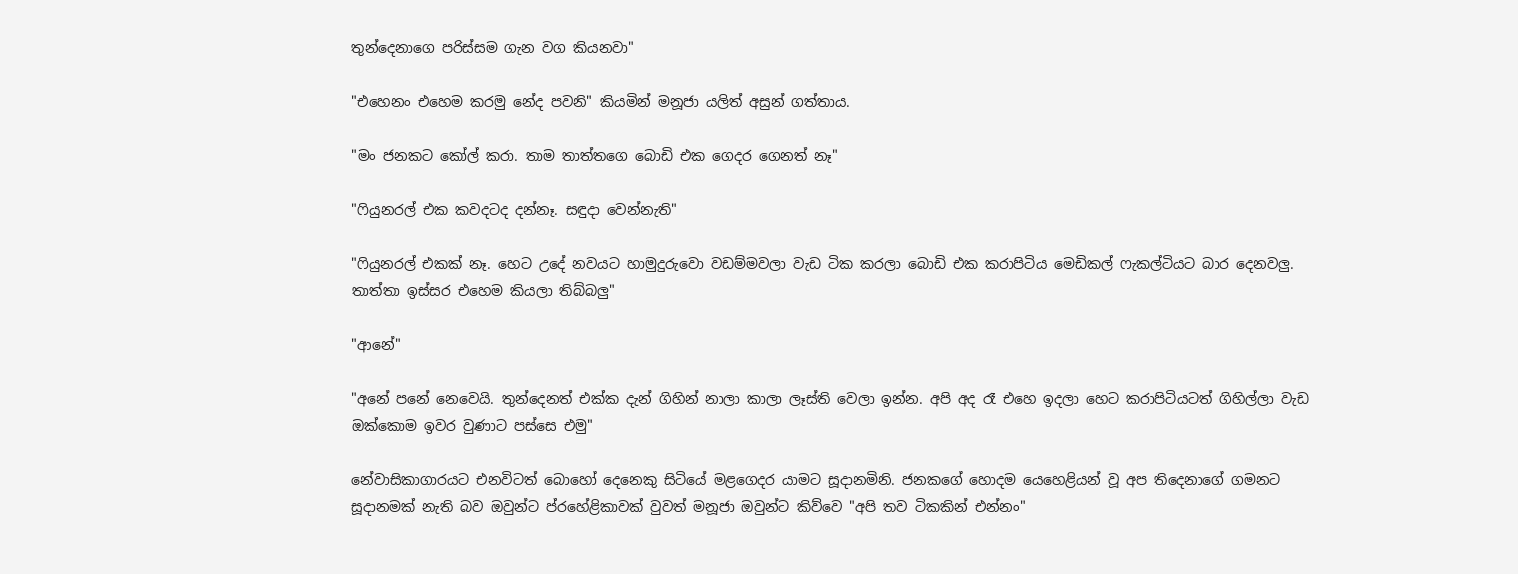තුන්දෙනාගෙ පරිස්සම ගැන වග කියනවා"

"එහෙනං එහෙම කරමු නේද පවනි" කියමින් මනූජා යලිත් අසුන් ගත්තාය.

"මං ජනකට කෝල් කරා. තාම තාත්තගෙ බොඩි එක ගෙදර ගෙනත් නෑ"

"ෆියුනරල් එක කවදටද දන්නෑ. සඳුදා වෙන්නැති"

"ෆියුනරල් එකක් නෑ. හෙට උදේ නවයට හාමුදුරුවො වඩම්මවලා වැඩ ටික කරලා බොඩි එක කරාපිටිය මෙඩිකල් ෆැකල්ටියට බාර දෙනවලු. තාත්තා ඉස්සර එහෙම කියලා තිබ්බලු"

"ආනේ"

"අනේ පනේ නෙවෙයි. තුන්දෙනත් එක්ක දැන් ගිහින් නාලා කාලා ලෑස්ති වෙලා ඉන්න. අපි අද රෑ එහෙ ඉදලා හෙට කරාපිටියටත් ගිහිල්ලා වැඩ ඔක්කොම ඉවර වුණාට පස්සෙ එමු"

නේවාසිකාගාරයට එනවිටත් බොහෝ දෙනෙකු සිටියේ මළගෙදර යාමට සූදානමිනි. ජනකගේ හොදම යෙහෙළියන් වූ අප තිදෙනාගේ ගමනට සූදානමක් නැති බව ඔවුන්ට ප්රහේළිකාවක් වුවත් මනූජා ඔවුන්ට කිව්වෙ "අපි තව ටිකකින් එන්නං"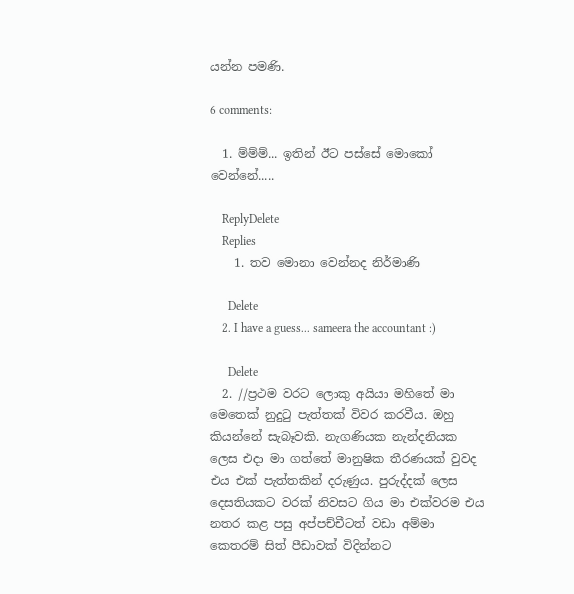යන්න පමණි.

6 comments:

  1. ම්ම්ම්... ඉතින් ඊට පස්සේ මොකෝ වෙන්නේ.....

    ReplyDelete
    Replies
    1. තව මොනා වෙන්නද නිර්මාණි

      Delete
    2. I have a guess... sameera the accountant :)

      Delete
  2. //ප්‍රථම වරට ලොකු අයියා මහිතේ මා මෙතෙක් නුදුටු පැත්තක් විවර කරවීය. ඔහු කියන්නේ සැබෑවකි. නැගණියක නැන්දනියක ලෙස එදා මා ගත්තේ මානුෂික තීරණයක් වුවද එය එක් පැත්තකින් දරුණුය. පුරුද්දක් ලෙස දෙසතියකට වරක් නිවසට ගිය මා එක්වරම එය නතර කළ පසු අප්පච්චීටත් වඩා අම්මා කෙතරම් සිත් පීඩාවක් විදින්නට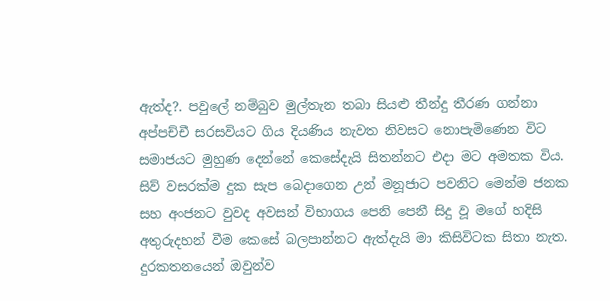ඇත්ද?. පවුලේ නම්බුව මුල්තැන තබා සියළු තීන්දු තීරණ ගන්නා අප්පච්චී සරසවියට ගිය දියණිය නැවත නිවසට නොපැමිණෙන විට සමාජයට මුහුණ දෙන්නේ කෙසේදැයි සිතන්නට එදා මට අමතක විය. සිව් වසරක්ම දුක සැප බෙදාගෙන උන් මනූජාට පවනිට මෙන්ම ජනක සහ අංජනට වුවද අවසන් විභාගය පෙනි පෙනී සිදු වූ මගේ හදිසි අතුරුදහන් වීම කෙසේ බලපාන්නට ඇත්දැයි මා කිසිවිටක සිතා නැත. දුරකතනයෙන් ඔවුන්ව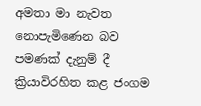අමතා මා නැවත නොපැමිණෙන බව පමණක් දැනුම් දී ක්‍රියාවිරහිත කළ ජංගම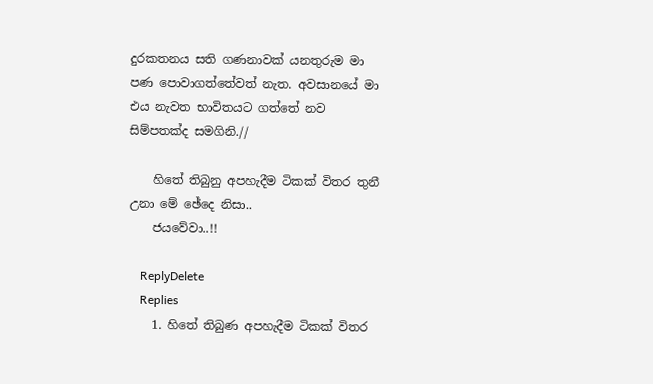දුරකතනය සති ගණනාවක් යනතුරුම මා පණ පොවාගත්තේවත් නැත. අවසානයේ මා එය නැවත භාවිතයට ගත්තේ නව සිම්පතක්ද සමගිනි.//

    හිතේ තිබුනු අපහැදීම ටිකක් විතර තුනී උනා මේ ඡේදෙ නිසා..
    ජයවේවා..!!

    ReplyDelete
    Replies
    1. හිතේ තිබුණ අපහැදීම ටිකක් විතර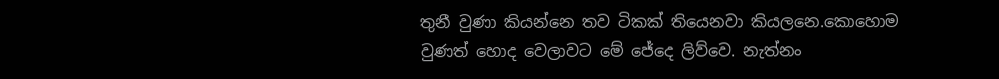තුනී වුණා කියන්නෙ තව ටිකක් තියෙනවා කියලනෙ.කොහොම වුණත් හොද වෙලාවට මේ ජේදෙ ලිව්වෙ. නැත්නං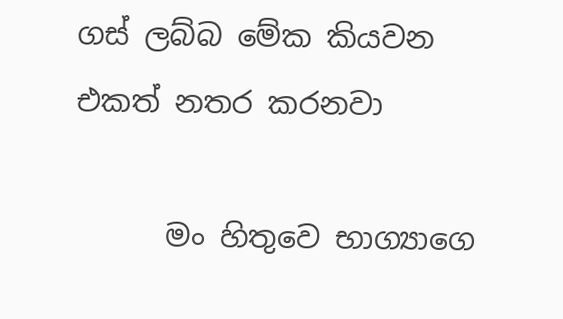ගස් ලබ්බ මේක කියවන එකත් නතර කරනවා

      මං හිතුවෙ භාග්‍යාගෙ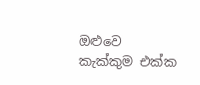ඔළුවෙ කැක්කුම එක්ක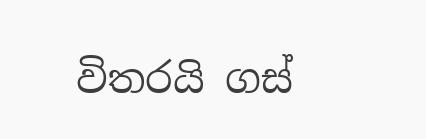විතරයි ගස්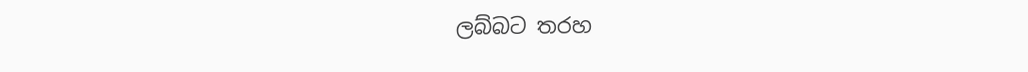ලබ්බට තරහ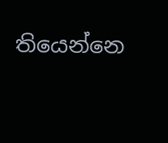තියෙන්නෙ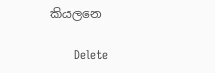කියලනෙ

      Delete